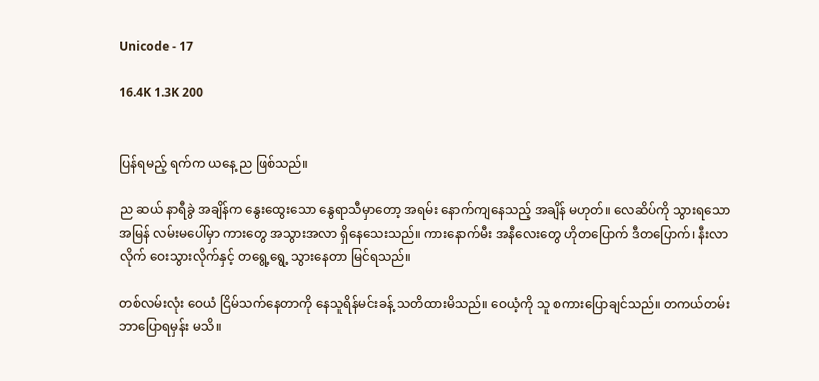Unicode - 17

16.4K 1.3K 200


ပြန်ရမည့် ရက်က ယနေ့ ည ဖြစ်သည်။

ည ဆယ် နာရီခွဲ အချိန်က နွေးထွေးသော နွေရာသီမှာတော့ အရမ်း နောက်ကျနေသည့် အချိန် မဟုတ်။ လေဆိပ်ကို သွားရသော အမြန် လမ်းမပေါ်မှာ ကားတွေ အသွားအလာ ရှိနေသေးသည်။ ကားနောက်မီး အနီလေးတွေ ဟိုတပြောက် ဒီတပြောက်၊ နီးလာလိုက် ဝေးသွားလိုက်နှင့် တရွေ့ရွေ့ သွားနေတာ မြင်ရသည်။

တစ်လမ်းလုံး ဝေယံ ငြိမ်သက်နေတာကို နေသူရိန်မင်းခန့် သတိထားမိသည်။ ဝေယံ့ကို သူ စကားပြောချင်သည်။ တကယ်တမ်း ဘာပြောရမှန်း မသိ။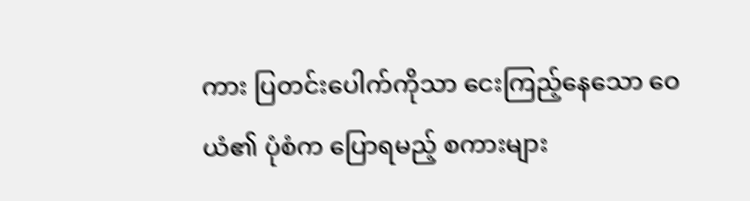ကား ပြတင်းပေါက်ကိုသာ ငေးကြည့်နေသော ဝေယံ၏ ပုံစံက ပြောရမည့် စကားများ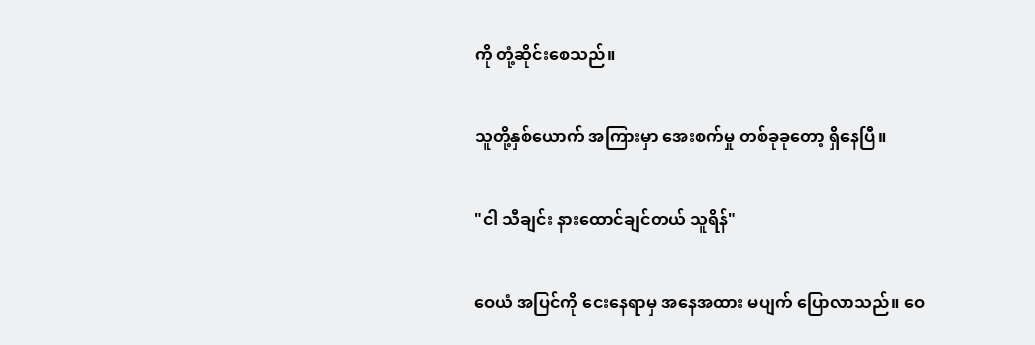ကို တုံ့ဆိုင်းစေသည်။

သူတို့နှစ်ယောက် အကြားမှာ အေးစက်မှု တစ်ခုခုတော့ ရှိနေပြီ။

"ငါ သီချင်း နားထောင်ချင်တယ် သူရိန်"

ဝေယံ အပြင်ကို ငေးနေရာမှ အနေအထား မပျက် ပြောလာသည်။ ဝေ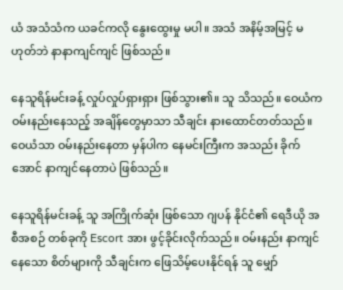ယံ အသံသံက ယခင်ကလို နွေးထွေးမှု မပါ။ အသံ အနိမ့်အမြင့် မဟုတ်ဘဲ နာနာကျင်ကျင် ဖြစ်သည်။

နေသူရိန်မင်းခန့် လှုပ်လှုပ်ရှားရှား ဖြစ်သွား၏။ သူ သိသည်။ ဝေယံက ဝမ်းနည်းနေသည့် အချိန်တွေမှာသာ သီချင်း နားထောင်တတ်သည်။ ဝေယံသာ ဝမ်းနည်းနေတာ မှန်ပါက နေမင်းကြီးက အသည်း ခိုက်အောင် နာကျင်နေတာပဲ ဖြစ်သည်။

နေသူရိန်မင်းခန့် သူ အကြိုက်ဆုံး ဖြစ်သော ဂျပန် နိုင်ငံ၏ ရေဒီယို အစီအစဉ် တစ်ခုကို Escort အား ဖွင့်ခိုင်းလိုက်သည်။ ဝမ်းနည်း နာကျင်နေသော စိတ်များကို သီချင်းက ဖြေသိမ့်ပေးနိုင်ရန် သူ မျှော်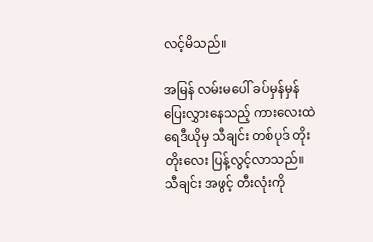လင့်မိသည်။

အမြန် လမ်းမပေါ် ခပ်မှန်မှန် ပြေးလွှားနေသည့် ကားလေးထဲ ရေဒီယိုမှ သီချင်း တစ်ပုဒ် တိုးတိုးလေး ပြန့်လွင့်လာသည်။ သီချင်း အဖွင့် တီးလုံးကို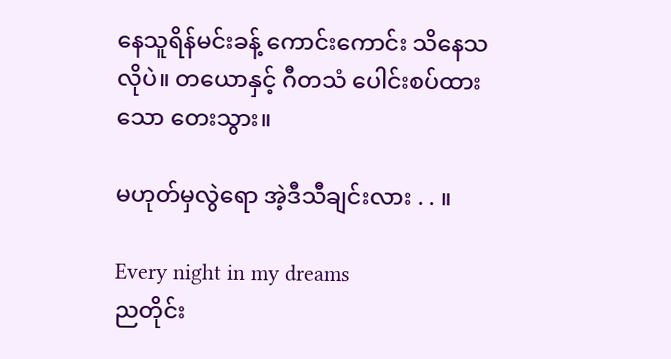နေသူရိန်မင်းခန့် ကောင်းကောင်း သိနေသလိုပဲ။ တယောနှင့် ဂီတသံ ပေါင်းစပ်ထားသော တေးသွား။

မဟုတ်မှလွဲရော အဲ့ဒီသီချင်းလား . . ။

Every night in my dreams
ညတိုင်း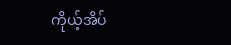ကိုယ့်အိပ်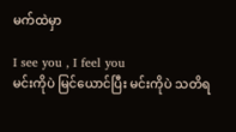မက်ထဲမှာ

I see you , I feel you
မင်းကိုပဲ မြင်ယောင်ပြီး မင်းကိုပဲ သတိရ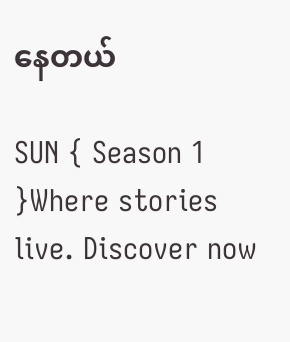နေတယ်

SUN { Season 1 }Where stories live. Discover now